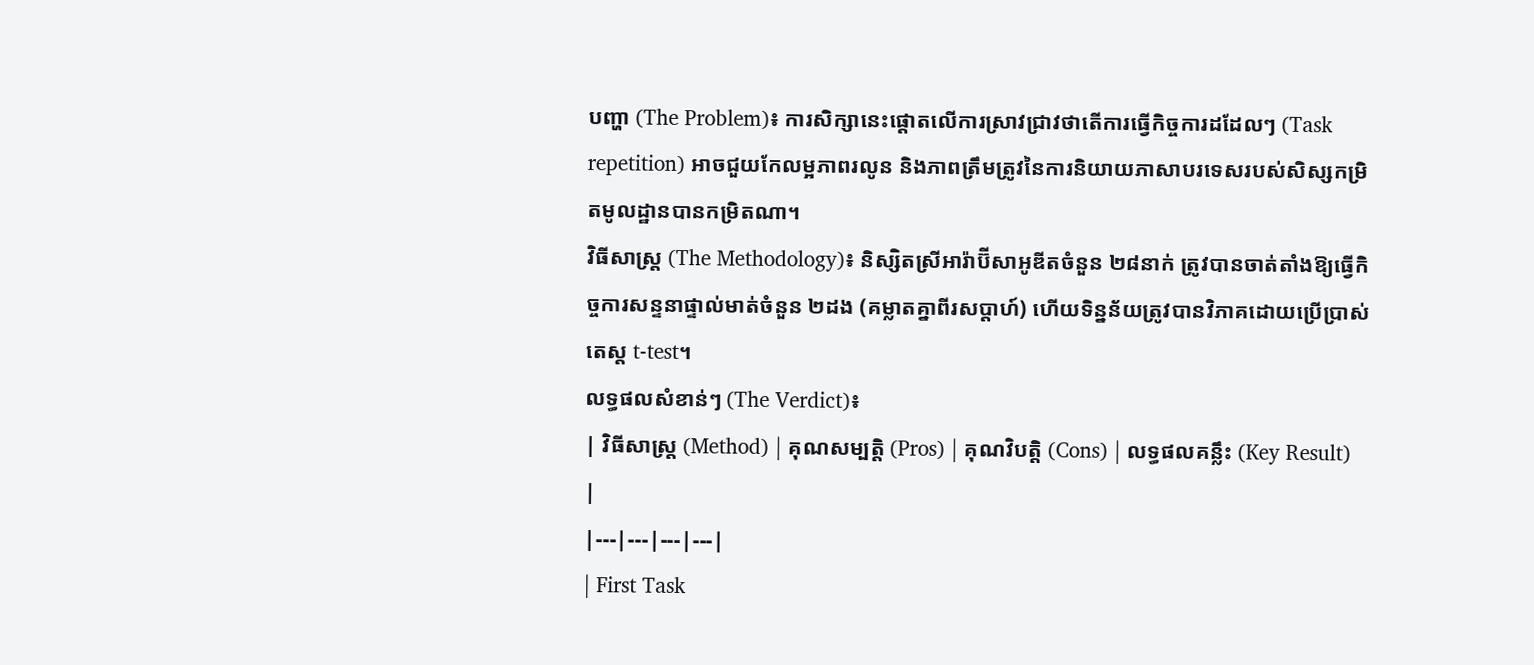បញ្ហា (The Problem)៖ ការសិក្សានេះផ្តោតលើការស្រាវជ្រាវថាតើការធ្វើកិច្ចការដដែលៗ (Task repetition) អាចជួយកែលម្អភាពរលូន និងភាពត្រឹមត្រូវនៃការនិយាយភាសាបរទេសរបស់សិស្សកម្រិតមូលដ្ឋានបានកម្រិតណា។
វិធីសាស្ត្រ (The Methodology)៖ និស្សិតស្រីអារ៉ាប៊ីសាអូឌីតចំនួន ២៨នាក់ ត្រូវបានចាត់តាំងឱ្យធ្វើកិច្ចការសន្ទនាផ្ទាល់មាត់ចំនួន ២ដង (គម្លាតគ្នាពីរសប្តាហ៍) ហើយទិន្នន័យត្រូវបានវិភាគដោយប្រើប្រាស់តេស្ត t-test។
លទ្ធផលសំខាន់ៗ (The Verdict)៖
| វិធីសាស្ត្រ (Method) | គុណសម្បត្តិ (Pros) | គុណវិបត្តិ (Cons) | លទ្ធផលគន្លឹះ (Key Result) |
|---|---|---|---|
| First Task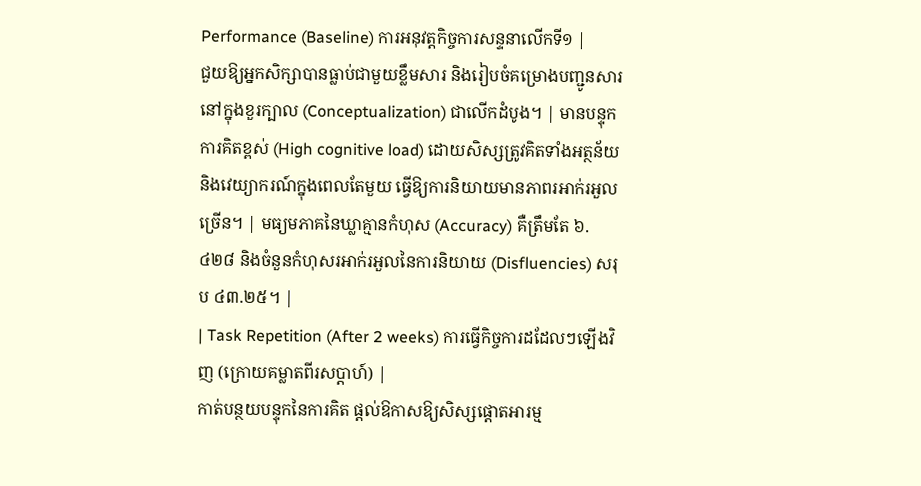Performance (Baseline) ការអនុវត្តកិច្ចការសន្ទនាលើកទី១ |
ជួយឱ្យអ្នកសិក្សាបានធ្លាប់ជាមួយខ្លឹមសារ និងរៀបចំគម្រោងបញ្ជូនសារនៅក្នុងខួរក្បាល (Conceptualization) ជាលើកដំបូង។ | មានបន្ទុកការគិតខ្ពស់ (High cognitive load) ដោយសិស្សត្រូវគិតទាំងអត្ថន័យ និងវេយ្យាករណ៍ក្នុងពេលតែមួយ ធ្វើឱ្យការនិយាយមានភាពរអាក់រអួលច្រើន។ | មធ្យមភាគនៃឃ្លាគ្មានកំហុស (Accuracy) គឺត្រឹមតែ ៦.៤២៨ និងចំនួនកំហុសរអាក់រអួលនៃការនិយាយ (Disfluencies) សរុប ៤៣.២៥។ |
| Task Repetition (After 2 weeks) ការធ្វើកិច្ចការដដែលៗឡើងវិញ (ក្រោយគម្លាតពីរសប្តាហ៍) |
កាត់បន្ថយបន្ទុកនៃការគិត ផ្តល់ឱកាសឱ្យសិស្សផ្តោតអារម្ម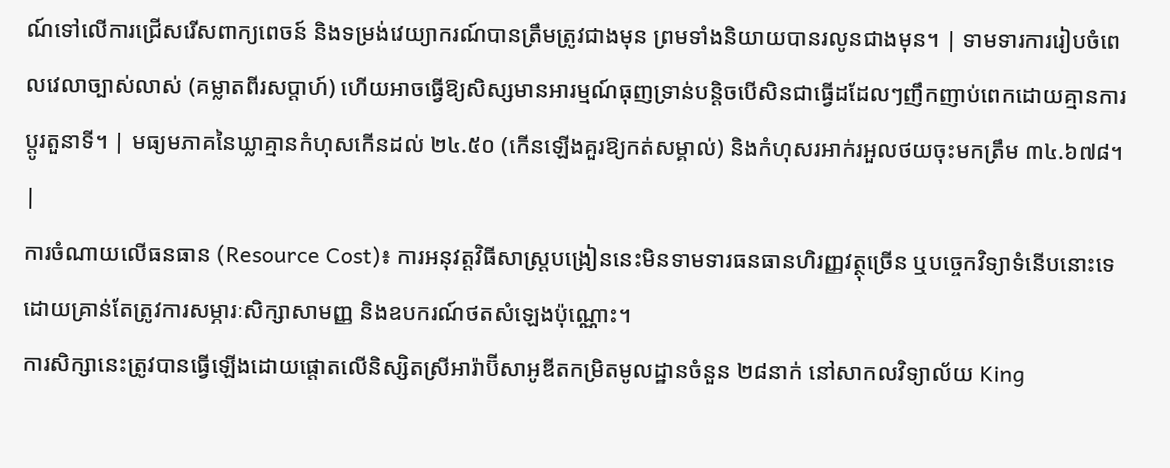ណ៍ទៅលើការជ្រើសរើសពាក្យពេចន៍ និងទម្រង់វេយ្យាករណ៍បានត្រឹមត្រូវជាងមុន ព្រមទាំងនិយាយបានរលូនជាងមុន។ | ទាមទារការរៀបចំពេលវេលាច្បាស់លាស់ (គម្លាតពីរសប្តាហ៍) ហើយអាចធ្វើឱ្យសិស្សមានអារម្មណ៍ធុញទ្រាន់បន្តិចបើសិនជាធ្វើដដែលៗញឹកញាប់ពេកដោយគ្មានការប្តូរតួនាទី។ | មធ្យមភាគនៃឃ្លាគ្មានកំហុសកើនដល់ ២៤.៥០ (កើនឡើងគួរឱ្យកត់សម្គាល់) និងកំហុសរអាក់រអួលថយចុះមកត្រឹម ៣៤.៦៧៨។ |
ការចំណាយលើធនធាន (Resource Cost)៖ ការអនុវត្តវិធីសាស្រ្តបង្រៀននេះមិនទាមទារធនធានហិរញ្ញវត្ថុច្រើន ឬបច្ចេកវិទ្យាទំនើបនោះទេ ដោយគ្រាន់តែត្រូវការសម្ភារៈសិក្សាសាមញ្ញ និងឧបករណ៍ថតសំឡេងប៉ុណ្ណោះ។
ការសិក្សានេះត្រូវបានធ្វើឡើងដោយផ្តោតលើនិស្សិតស្រីអារ៉ាប៊ីសាអូឌីតកម្រិតមូលដ្ឋានចំនួន ២៨នាក់ នៅសាកលវិទ្យាល័យ King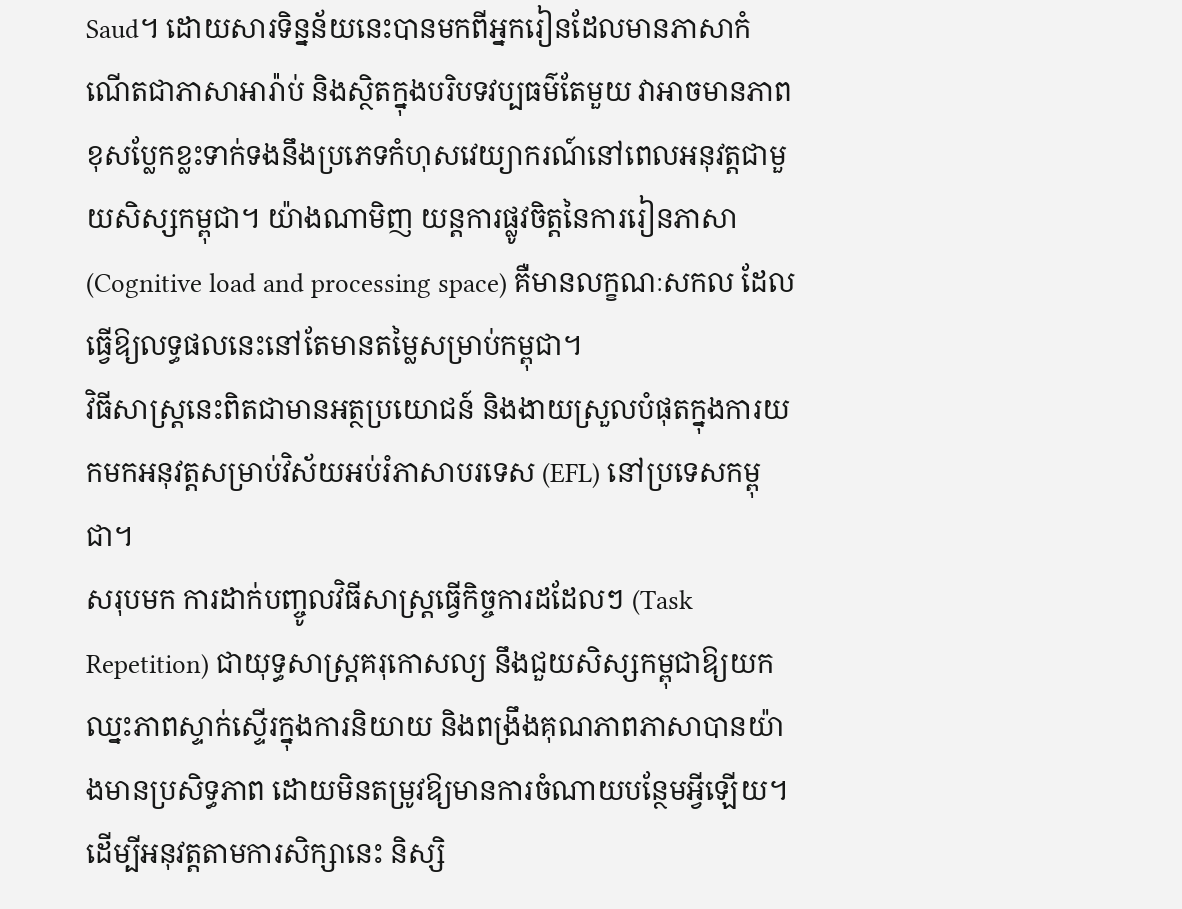Saud។ ដោយសារទិន្នន័យនេះបានមកពីអ្នករៀនដែលមានភាសាកំណើតជាភាសាអារ៉ាប់ និងស្ថិតក្នុងបរិបទវប្បធម៌តែមួយ វាអាចមានភាពខុសប្លែកខ្លះទាក់ទងនឹងប្រភេទកំហុសវេយ្យាករណ៍នៅពេលអនុវត្តជាមួយសិស្សកម្ពុជា។ យ៉ាងណាមិញ យន្តការផ្លូវចិត្តនៃការរៀនភាសា (Cognitive load and processing space) គឺមានលក្ខណៈសកល ដែលធ្វើឱ្យលទ្ធផលនេះនៅតែមានតម្លៃសម្រាប់កម្ពុជា។
វិធីសាស្រ្តនេះពិតជាមានអត្ថប្រយោជន៍ និងងាយស្រួលបំផុតក្នុងការយកមកអនុវត្តសម្រាប់វិស័យអប់រំភាសាបរទេស (EFL) នៅប្រទេសកម្ពុជា។
សរុបមក ការដាក់បញ្ចូលវិធីសាស្រ្តធ្វើកិច្ចការដដែលៗ (Task Repetition) ជាយុទ្ធសាស្រ្តគរុកោសល្យ នឹងជួយសិស្សកម្ពុជាឱ្យយកឈ្នះភាពស្ទាក់ស្ទើរក្នុងការនិយាយ និងពង្រឹងគុណភាពភាសាបានយ៉ាងមានប្រសិទ្ធភាព ដោយមិនតម្រូវឱ្យមានការចំណាយបន្ថែមអ្វីឡើយ។
ដើម្បីអនុវត្តតាមការសិក្សានេះ និស្សិ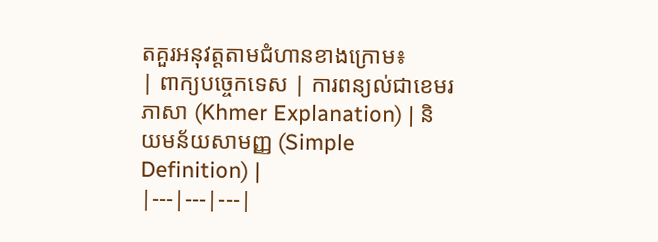តគួរអនុវត្តតាមជំហានខាងក្រោម៖
| ពាក្យបច្ចេកទេស | ការពន្យល់ជាខេមរភាសា (Khmer Explanation) | និយមន័យសាមញ្ញ (Simple Definition) |
|---|---|---|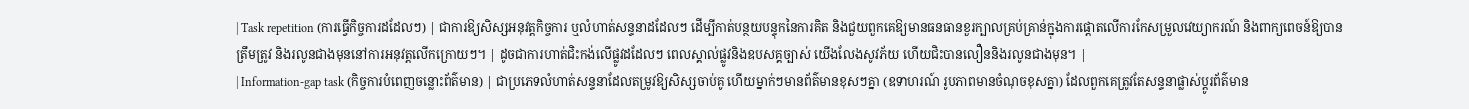| Task repetition (ការធ្វើកិច្ចការដដែលៗ) | ជាការឱ្យសិស្សអនុវត្តកិច្ចការ ឬលំហាត់សន្ទនាដដែលៗ ដើម្បីកាត់បន្ថយបន្ទុកនៃការគិត និងជួយពួកគេឱ្យមានធនធានខួរក្បាលគ្រប់គ្រាន់ក្នុងការផ្តោតលើការកែសម្រួលវេយ្យាករណ៍ និងពាក្យពេចន៍ឱ្យបានត្រឹមត្រូវ និងរលូនជាងមុននៅការអនុវត្តលើកក្រោយៗ។ | ដូចជាការហាត់ជិះកង់លើផ្លូវដដែលៗ ពេលស្គាល់ផ្លូវនិងឧបសគ្គច្បាស់ យើងលែងសូវភ័យ ហើយជិះបានលឿននិងរលូនជាងមុន។ |
| Information-gap task (កិច្ចការបំពេញចន្លោះព័ត៌មាន) | ជាប្រភេទលំហាត់សន្ទនាដែលតម្រូវឱ្យសិស្សចាប់គូ ហើយម្នាក់ៗមានព័ត៌មានខុសៗគ្នា (ឧទាហរណ៍ រូបភាពមានចំណុចខុសគ្នា) ដែលពួកគេត្រូវតែសន្ទនាផ្លាស់ប្តូរព័ត៌មាន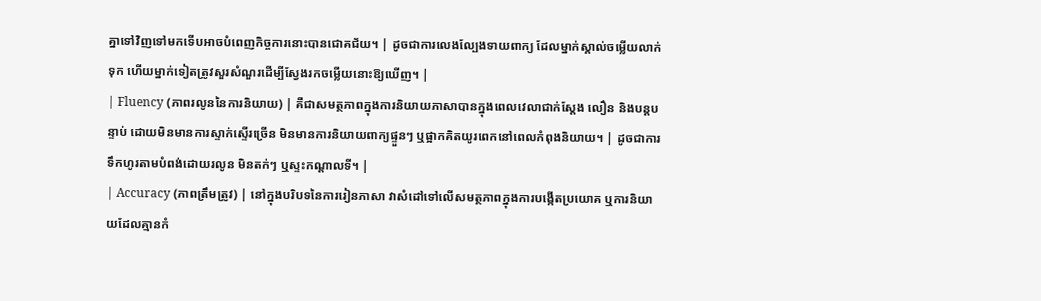គ្នាទៅវិញទៅមកទើបអាចបំពេញកិច្ចការនោះបានជោគជ័យ។ | ដូចជាការលេងល្បែងទាយពាក្យ ដែលម្នាក់ស្គាល់ចម្លើយលាក់ទុក ហើយម្នាក់ទៀតត្រូវសួរសំណួរដើម្បីស្វែងរកចម្លើយនោះឱ្យឃើញ។ |
| Fluency (ភាពរលូននៃការនិយាយ) | គឺជាសមត្ថភាពក្នុងការនិយាយភាសាបានក្នុងពេលវេលាជាក់ស្តែង លឿន និងបន្តបន្ទាប់ ដោយមិនមានការស្ទាក់ស្ទើរច្រើន មិនមានការនិយាយពាក្យផ្ទួនៗ ឬផ្អាកគិតយូរពេកនៅពេលកំពុងនិយាយ។ | ដូចជាការទឹកហូរតាមបំពង់ដោយរលូន មិនតក់ៗ ឬស្ទះកណ្តាលទី។ |
| Accuracy (ភាពត្រឹមត្រូវ) | នៅក្នុងបរិបទនៃការរៀនភាសា វាសំដៅទៅលើសមត្ថភាពក្នុងការបង្កើតប្រយោគ ឬការនិយាយដែលគ្មានកំ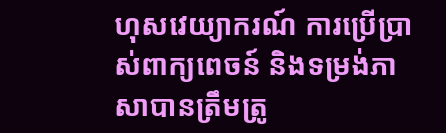ហុសវេយ្យាករណ៍ ការប្រើប្រាស់ពាក្យពេចន៍ និងទម្រង់ភាសាបានត្រឹមត្រូ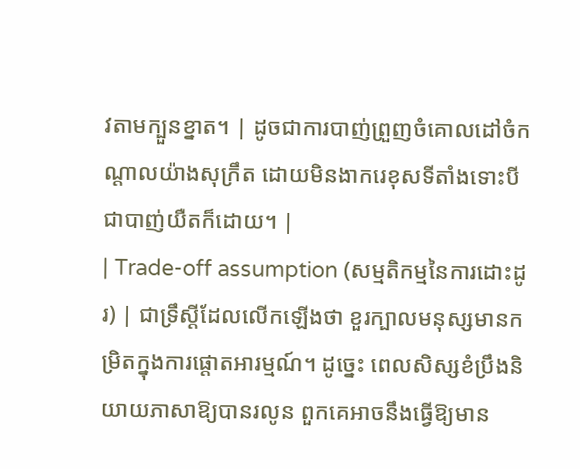វតាមក្បួនខ្នាត។ | ដូចជាការបាញ់ព្រួញចំគោលដៅចំកណ្តាលយ៉ាងសុក្រឹត ដោយមិនងាករេខុសទីតាំងទោះបីជាបាញ់យឺតក៏ដោយ។ |
| Trade-off assumption (សម្មតិកម្មនៃការដោះដូរ) | ជាទ្រឹស្តីដែលលើកឡើងថា ខួរក្បាលមនុស្សមានកម្រិតក្នុងការផ្តោតអារម្មណ៍។ ដូច្នេះ ពេលសិស្សខំប្រឹងនិយាយភាសាឱ្យបានរលូន ពួកគេអាចនឹងធ្វើឱ្យមាន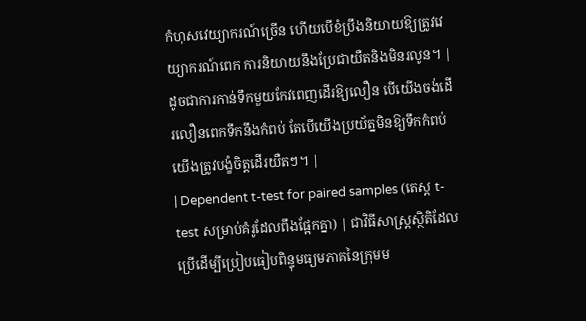កំហុសវេយ្យាករណ៍ច្រើន ហើយបើខំប្រឹងនិយាយឱ្យត្រូវវេយ្យាករណ៍ពេក ការនិយាយនឹងប្រែជាយឺតនិងមិនរលូន។ | ដូចជាការកាន់ទឹកមួយកែវពេញដើរឱ្យលឿន បើយើងចង់ដើរលឿនពេកទឹកនឹងកំពប់ តែបើយើងប្រយ័ត្នមិនឱ្យទឹកកំពប់ យើងត្រូវបង្ខំចិត្តដើរយឺតៗ។ |
| Dependent t-test for paired samples (តេស្ត t-test សម្រាប់គំរូដែលពឹងផ្អែកគ្នា) | ជាវិធីសាស្ត្រស្ថិតិដែលប្រើដើម្បីប្រៀបធៀបពិន្ទុមធ្យមភាគនៃក្រុមម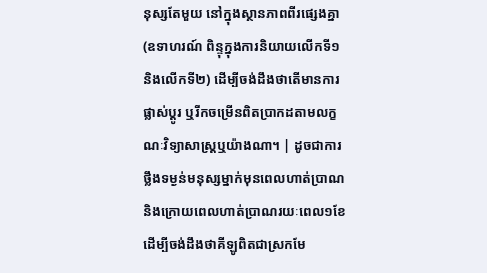នុស្សតែមួយ នៅក្នុងស្ថានភាពពីរផ្សេងគ្នា (ឧទាហរណ៍ ពិន្ទុក្នុងការនិយាយលើកទី១ និងលើកទី២) ដើម្បីចង់ដឹងថាតើមានការផ្លាស់ប្តូរ ឬរីកចម្រើនពិតប្រាកដតាមលក្ខណៈវិទ្យាសាស្ត្រឬយ៉ាងណា។ | ដូចជាការថ្លឹងទម្ងន់មនុស្សម្នាក់មុនពេលហាត់ប្រាណ និងក្រោយពេលហាត់ប្រាណរយៈពេល១ខែ ដើម្បីចង់ដឹងថាគីឡូពិតជាស្រកមែ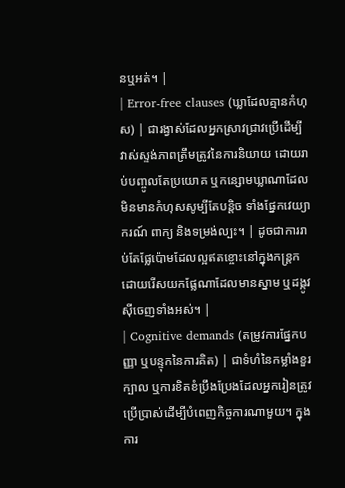នឬអត់។ |
| Error-free clauses (ឃ្លាដែលគ្មានកំហុស) | ជារង្វាស់ដែលអ្នកស្រាវជ្រាវប្រើដើម្បីវាស់ស្ទង់ភាពត្រឹមត្រូវនៃការនិយាយ ដោយរាប់បញ្ចូលតែប្រយោគ ឬកន្សោមឃ្លាណាដែលមិនមានកំហុសសូម្បីតែបន្តិច ទាំងផ្នែកវេយ្យាករណ៍ ពាក្យ និងទម្រង់ល្បះ។ | ដូចជាការរាប់តែផ្លែប៉ោមដែលល្អឥតខ្ចោះនៅក្នុងកន្ត្រក ដោយរើសយកផ្លែណាដែលមានស្នាម ឬដង្កូវស៊ីចេញទាំងអស់។ |
| Cognitive demands (តម្រូវការផ្នែកបញ្ញា ឬបន្ទុកនៃការគិត) | ជាទំហំនៃកម្លាំងខួរក្បាល ឬការខិតខំប្រឹងប្រែងដែលអ្នករៀនត្រូវប្រើប្រាស់ដើម្បីបំពេញកិច្ចការណាមួយ។ ក្នុងការ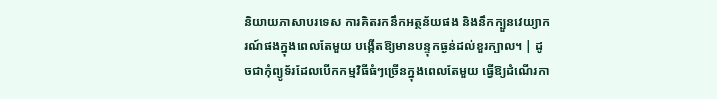និយាយភាសាបរទេស ការគិតរកនឹកអត្ថន័យផង និងនឹកក្បួនវេយ្យាករណ៍ផងក្នុងពេលតែមួយ បង្កើតឱ្យមានបន្ទុកធ្ងន់ដល់ខួរក្បាល។ | ដូចជាកុំព្យូទ័រដែលបើកកម្មវិធីធំៗច្រើនក្នុងពេលតែមួយ ធ្វើឱ្យដំណើរកា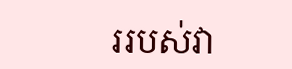ររបស់វា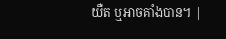យឺត ឬអាចគាំងបាន។ |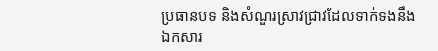ប្រធានបទ និងសំណួរស្រាវជ្រាវដែលទាក់ទងនឹងឯកសារ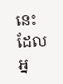នេះ ដែលអ្ន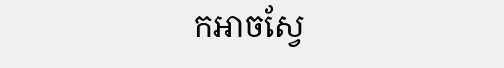កអាចស្វែ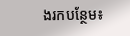ងរកបន្ថែម៖